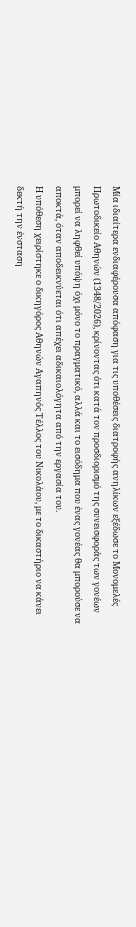Μία ιδιαίτερα ενδιαφέρουσα απόφαση για τις υποθέσεις διατροφής ανηλίκων εξέδωσε το Μονομελές Πρωτοδικείο Αθηνών (1348/2026), κρίνοντας ότι κατά τον προσδιορισμό της συνεισφοράς των γονέων μπορεί να ληφθεί υπόψη όχι μόνο το πραγματικό, αλλά και το εισόδημα που ένας γονέας θα μπορούσε να αποκτά, όταν αποδεικνύεται ότι απέχει αδικαιολόγητα από την εργασία του.
Η υπόθεση χειρίστηκε ο δικηγόρος Αθηνών Αγαπηνός Τέλλος του Νικολάου, με το δικαστήριο να κάνει δεκτή την ένσταση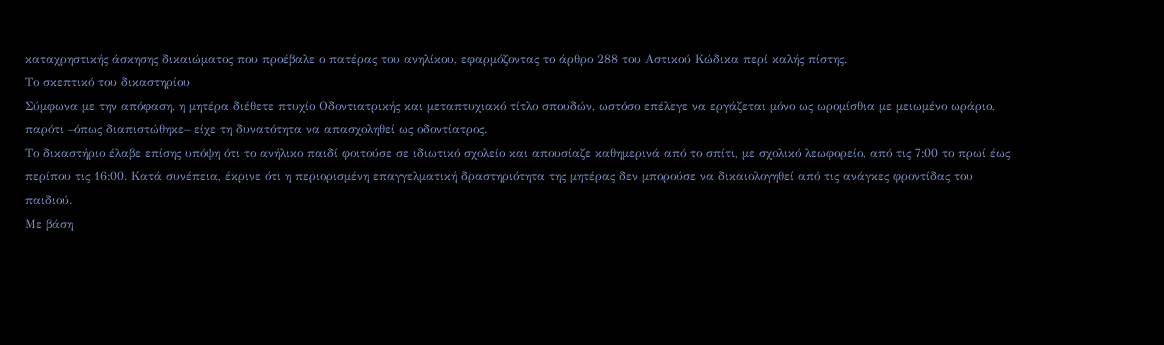καταχρηστικής άσκησης δικαιώματος που προέβαλε ο πατέρας του ανηλίκου, εφαρμόζοντας το άρθρο 288 του Αστικού Κώδικα περί καλής πίστης.
Το σκεπτικό του δικαστηρίου
Σύμφωνα με την απόφαση, η μητέρα διέθετε πτυχίο Οδοντιατρικής και μεταπτυχιακό τίτλο σπουδών, ωστόσο επέλεγε να εργάζεται μόνο ως ωρομίσθια με μειωμένο ωράριο, παρότι –όπως διαπιστώθηκε– είχε τη δυνατότητα να απασχοληθεί ως οδοντίατρος.
Το δικαστήριο έλαβε επίσης υπόψη ότι το ανήλικο παιδί φοιτούσε σε ιδιωτικό σχολείο και απουσίαζε καθημερινά από το σπίτι, με σχολικό λεωφορείο, από τις 7:00 το πρωί έως περίπου τις 16:00. Κατά συνέπεια, έκρινε ότι η περιορισμένη επαγγελματική δραστηριότητα της μητέρας δεν μπορούσε να δικαιολογηθεί από τις ανάγκες φροντίδας του παιδιού.
Με βάση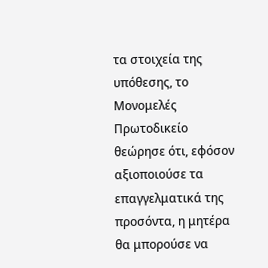τα στοιχεία της υπόθεσης, το Μονομελές Πρωτοδικείο θεώρησε ότι, εφόσον αξιοποιούσε τα επαγγελματικά της προσόντα, η μητέρα θα μπορούσε να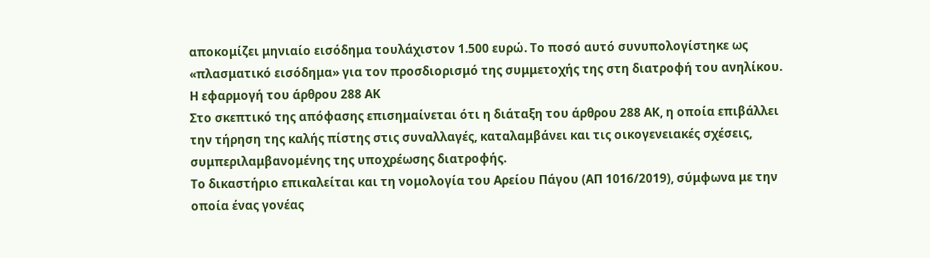αποκομίζει μηνιαίο εισόδημα τουλάχιστον 1.500 ευρώ. Το ποσό αυτό συνυπολογίστηκε ως «πλασματικό εισόδημα» για τον προσδιορισμό της συμμετοχής της στη διατροφή του ανηλίκου.
Η εφαρμογή του άρθρου 288 ΑΚ
Στο σκεπτικό της απόφασης επισημαίνεται ότι η διάταξη του άρθρου 288 ΑΚ, η οποία επιβάλλει την τήρηση της καλής πίστης στις συναλλαγές, καταλαμβάνει και τις οικογενειακές σχέσεις, συμπεριλαμβανομένης της υποχρέωσης διατροφής.
Το δικαστήριο επικαλείται και τη νομολογία του Αρείου Πάγου (ΑΠ 1016/2019), σύμφωνα με την οποία ένας γονέας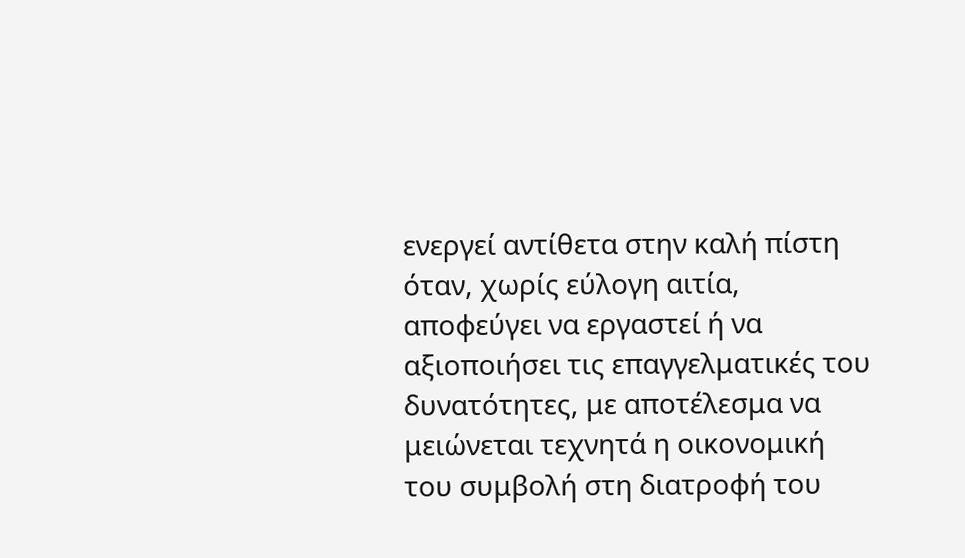ενεργεί αντίθετα στην καλή πίστη όταν, χωρίς εύλογη αιτία, αποφεύγει να εργαστεί ή να αξιοποιήσει τις επαγγελματικές του δυνατότητες, με αποτέλεσμα να μειώνεται τεχνητά η οικονομική του συμβολή στη διατροφή του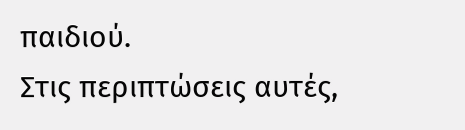παιδιού.
Στις περιπτώσεις αυτές,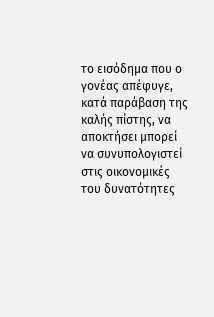το εισόδημα που ο γονέας απέφυγε, κατά παράβαση της καλής πίστης, να αποκτήσει μπορεί να συνυπολογιστεί στις οικονομικές του δυνατότητες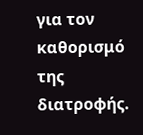για τον καθορισμό της διατροφής.